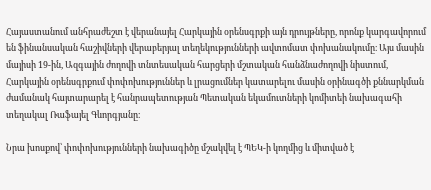Հայաստանում անհրաժեշտ է վերանայել Հարկային օրենսգրքի այն դրույթները, որոնք կարգավորում են ֆինանսական հաշիվների վերաբերյալ տեղեկությունների ավտոմատ փոխանակումը։ Այս մասին մայիսի 19-ին, Ազգային ժողովի տնտեսական հարցերի մշտական հանձնաժողովի նիստում, Հարկային օրենսգրքում փոփոխություններ և լրացումներ կատարելու մասին օրինագծի քննարկման ժամանակ հայտարարել է հանրապետության Պետական եկամուտների կոմիտեի նախագահի տեղակալ Ռաֆայել Գևորգյանը։

Նրա խոսքով՝ փոփոխությունների նախագիծը մշակվել է ՊԵԿ-ի կողմից և միտված է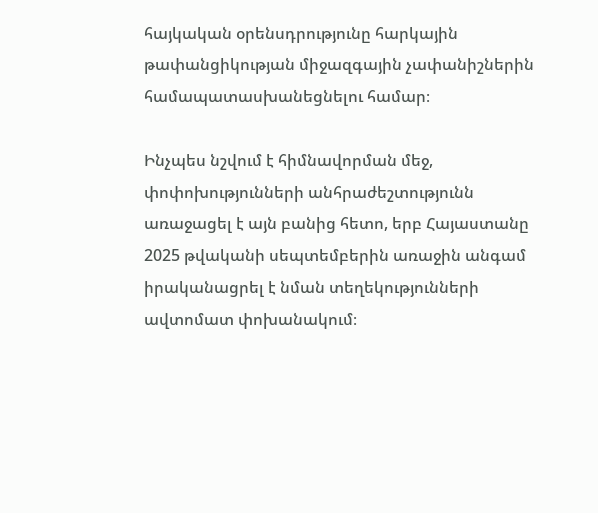հայկական օրենսդրությունը հարկային թափանցիկության միջազգային չափանիշներին համապատասխանեցնելու համար։

Ինչպես նշվում է հիմնավորման մեջ, փոփոխությունների անհրաժեշտությունն առաջացել է այն բանից հետո, երբ Հայաստանը 2025 թվականի սեպտեմբերին առաջին անգամ իրականացրել է նման տեղեկությունների ավտոմատ փոխանակում։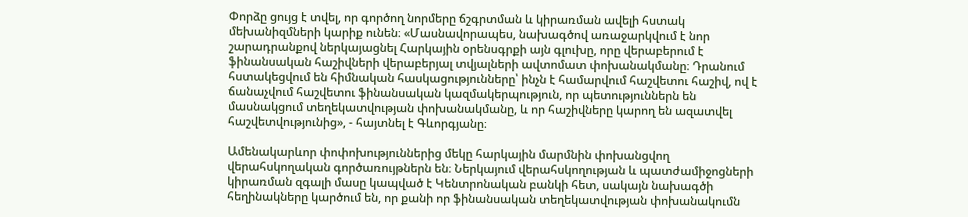Փորձը ցույց է տվել, որ գործող նորմերը ճշգրտման և կիրառման ավելի հստակ մեխանիզմների կարիք ունեն։ «Մասնավորապես, նախագծով առաջարկվում է նոր շարադրանքով ներկայացնել Հարկային օրենսգրքի այն գլուխը, որը վերաբերում է ֆինանսական հաշիվների վերաբերյալ տվյալների ավտոմատ փոխանակմանը։ Դրանում հստակեցվում են հիմնական հասկացությունները՝ ինչն է համարվում հաշվետու հաշիվ, ով է ճանաչվում հաշվետու ֆինանսական կազմակերպություն, որ պետություններն են մասնակցում տեղեկատվության փոխանակմանը, և որ հաշիվները կարող են ազատվել հաշվետվությունից», - հայտնել է Գևորգյանը։

Ամենակարևոր փոփոխություններից մեկը հարկային մարմնին փոխանցվող վերահսկողական գործառույթներն են։ Ներկայում վերահսկողության և պատժամիջոցների կիրառման զգալի մասը կապված է Կենտրոնական բանկի հետ, սակայն նախագծի հեղինակները կարծում են, որ քանի որ ֆինանսական տեղեկատվության փոխանակումն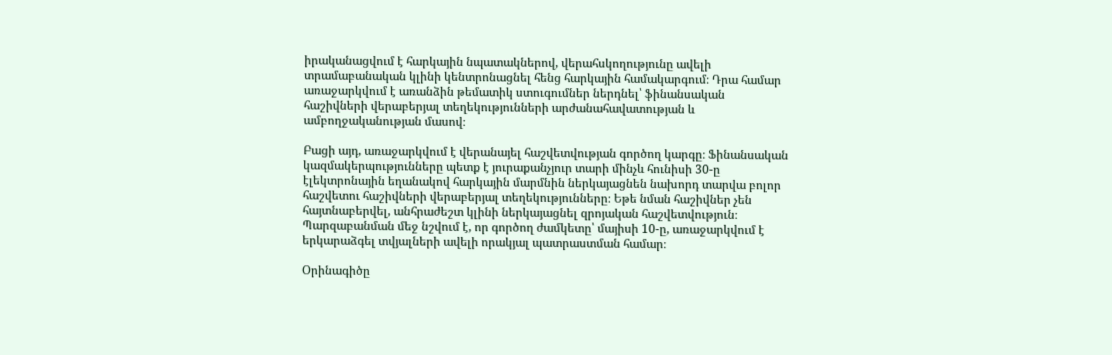իրականացվում է հարկային նպատակներով, վերահսկողությունը ավելի տրամաբանական կլինի կենտրոնացնել հենց հարկային համակարգում։ Դրա համար առաջարկվում է առանձին թեմատիկ ստուգումներ ներդնել՝ ֆինանսական հաշիվների վերաբերյալ տեղեկությունների արժանահավատության և ամբողջականության մասով։

Բացի այդ, առաջարկվում է վերանայել հաշվետվության գործող կարգը։ Ֆինանսական կազմակերպությունները պետք է յուրաքանչյուր տարի մինչև հունիսի 30-ը էլեկտրոնային եղանակով հարկային մարմնին ներկայացնեն նախորդ տարվա բոլոր հաշվետու հաշիվների վերաբերյալ տեղեկությունները։ Եթե նման հաշիվներ չեն հայտնաբերվել, անհրաժեշտ կլինի ներկայացնել զրոյական հաշվետվություն։ Պարզաբանման մեջ նշվում է, որ գործող ժամկետը՝ մայիսի 10-ը, առաջարկվում է երկարաձգել տվյալների ավելի որակյալ պատրաստման համար։

Օրինագիծը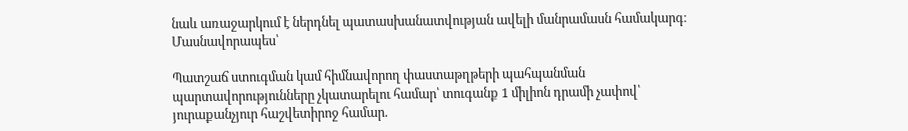նաև առաջարկում է ներդնել պատասխանատվության ավելի մանրամասն համակարգ։ Մասնավորապես՝

Պատշաճ ստուգման կամ հիմնավորող փաստաթղթերի պահպանման պարտավորությունները չկատարելու համար՝ տուգանք 1 միլիոն դրամի չափով՝ յուրաքանչյուր հաշվետիրոջ համար.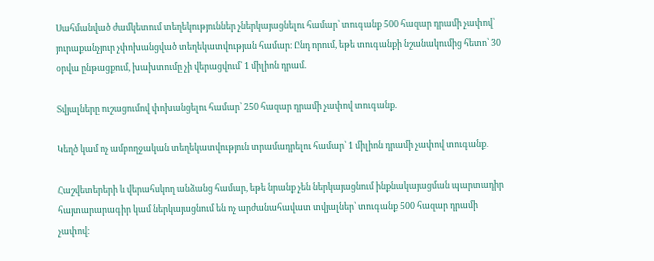Սահմանված ժամկետում տեղեկություններ չներկայացնելու համար՝ տուգանք 500 հազար դրամի չափով՝ յուրաքանչյուր չփոխանցված տեղեկատվության համար։ Ընդ որում, եթե տուգանքի նշանակումից հետո՝ 30 օրվա ընթացքում, խախտումը չի վերացվում՝ 1 միլիոն դրամ.

Տվյալները ուշացումով փոխանցելու համար՝ 250 հազար դրամի չափով տուգանք.

Կեղծ կամ ոչ ամբողջական տեղեկատվություն տրամադրելու համար՝ 1 միլիոն դրամի չափով տուգանք․

Հաշվետերերի և վերահսկող անձանց համար, եթե նրանք չեն ներկայացնում ինքնակայացման պարտադիր հայտարարագիր կամ ներկայացնում են ոչ արժանահավատ տվյալներ՝ տուգանք 500 հազար դրամի չափով։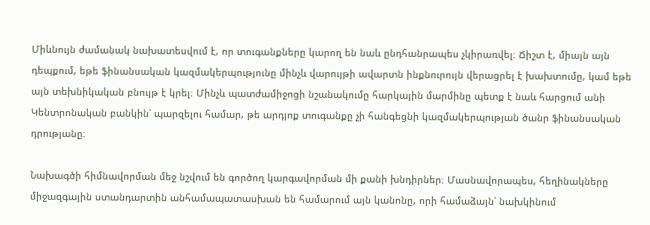Միևնույն ժամանակ նախատեսվում է, որ տուգանքները կարող են նաև ընդհանրապես չկիրառվել։ Ճիշտ է, միայն այն դեպքում, եթե ֆինանսական կազմակերպությունը մինչև վարույթի ավարտն ինքնուրույն վերացրել է խախտումը, կամ եթե այն տեխնիկական բնույթ է կրել։ Մինչև պատժամիջոցի նշանակումը հարկային մարմինը պետք է նաև հարցում անի Կենտրոնական բանկին՝ պարզելու համար, թե արդյոք տուգանքը չի հանգեցնի կազմակերպության ծանր ֆինանսական դրությանը։

Նախագծի հիմնավորման մեջ նշվում են գործող կարգավորման մի քանի խնդիրներ։ Մասնավորապես, հեղինակները միջազգային ստանդարտին անհամապատասխան են համարում այն կանոնը, որի համաձայն՝ նախկինում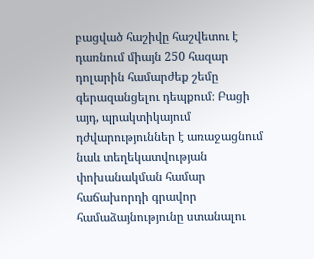բացված հաշիվը հաշվետու է դառնում միայն 250 հազար դոլարին համարժեք շեմը գերազանցելու դեպքում։ Բացի այդ, պրակտիկայում դժվարություններ է առաջացնում նաև տեղեկատվության փոխանակման համար հաճախորդի գրավոր համաձայնությունը ստանալու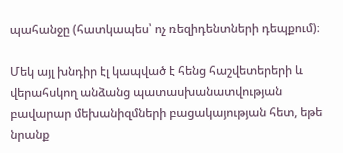պահանջը (հատկապես՝ ոչ ռեզիդենտների դեպքում)։

Մեկ այլ խնդիր էլ կապված է հենց հաշվետերերի և վերահսկող անձանց պատասխանատվության բավարար մեխանիզմների բացակայության հետ, եթե նրանք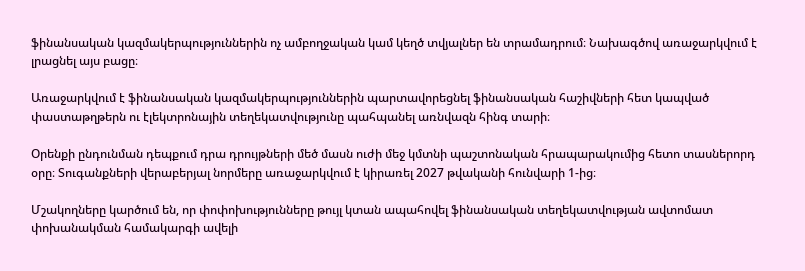ֆինանսական կազմակերպություններին ոչ ամբողջական կամ կեղծ տվյալներ են տրամադրում։ Նախագծով առաջարկվում է լրացնել այս բացը։

Առաջարկվում է ֆինանսական կազմակերպություններին պարտավորեցնել ֆինանսական հաշիվների հետ կապված փաստաթղթերն ու էլեկտրոնային տեղեկատվությունը պահպանել առնվազն հինգ տարի։

Օրենքի ընդունման դեպքում դրա դրույթների մեծ մասն ուժի մեջ կմտնի պաշտոնական հրապարակումից հետո տասներորդ օրը։ Տուգանքների վերաբերյալ նորմերը առաջարկվում է կիրառել 2027 թվականի հունվարի 1-ից։

Մշակողները կարծում են, որ փոփոխությունները թույլ կտան ապահովել ֆինանսական տեղեկատվության ավտոմատ փոխանակման համակարգի ավելի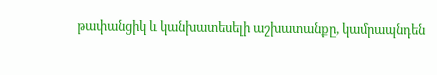թափանցիկ և կանխատեսելի աշխատանքը, կամրապնդեն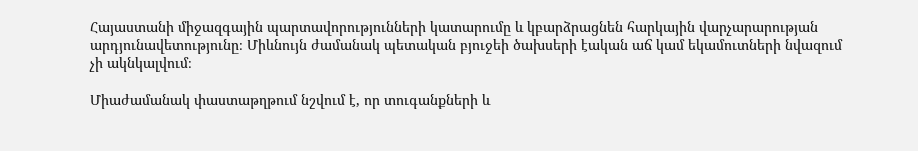Հայաստանի միջազգային պարտավորությունների կատարումը և կբարձրացնեն հարկային վարչարարության արդյունավետությունը։ Միևնույն ժամանակ պետական բյուջեի ծախսերի էական աճ կամ եկամուտների նվազում չի ակնկալվում։

Միաժամանակ փաստաթղթում նշվում է, որ տուգանքների և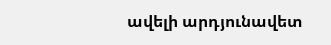ավելի արդյունավետ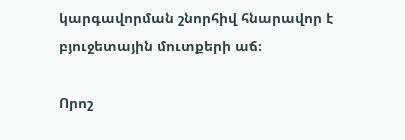կարգավորման շնորհիվ հնարավոր է բյուջետային մուտքերի աճ։

Որոշ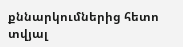քննարկումներից հետո տվյալ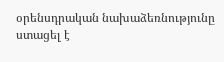օրենսդրական նախաձեռնությունը ստացել է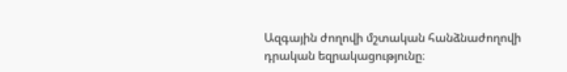Ազգային ժողովի մշտական հանձնաժողովի դրական եզրակացությունը։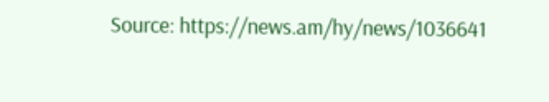Source: https://news.am/hy/news/1036641